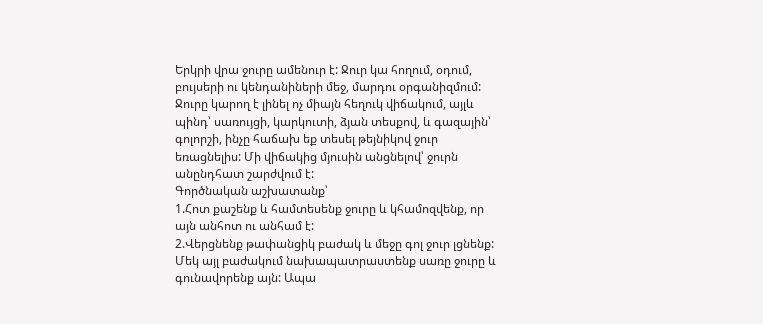Երկրի վրա ջուրը ամենուր է: Ջուր կա հողում, օդում, բույսերի ու կենդանիների մեջ, մարդու օրգանիզմում:
Ջուրը կարող է լինել ոչ միայն հեղուկ վիճակում, այլև պինդ՝ սառույցի, կարկուտի, ձյան տեսքով, և գազային՝ գոլորշի, ինչը հաճախ եք տեսել թեյնիկով ջուր եռացնելիս: Մի վիճակից մյուսին անցնելով՝ ջուրն անընդհատ շարժվում է:
Գործնական աշխատանք՝
1.Հոտ քաշենք և համտեսենք ջուրը և կհամոզվենք, որ այն անհոտ ու անհամ է:
2.Վերցնենք թափանցիկ բաժակ և մեջը գոլ ջուր լցնենք: Մեկ այլ բաժակում նախապատրաստենք սառը ջուրը և գունավորենք այն: Ապա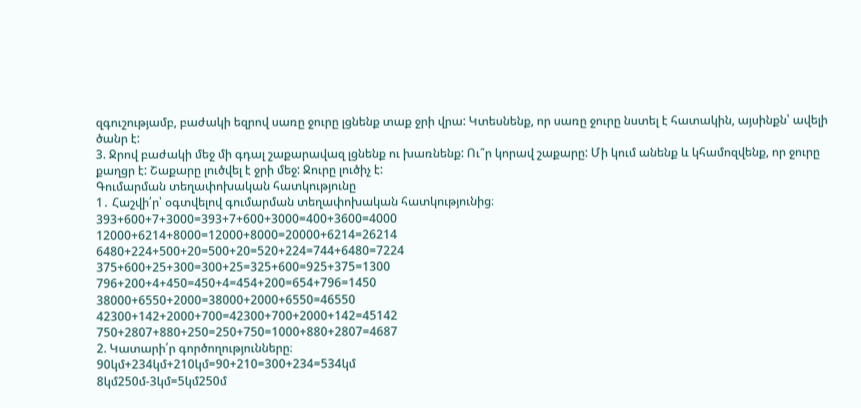զգուշությամբ, բաժակի եզրով սառը ջուրը լցնենք տաք ջրի վրա: Կտեսնենք, որ սառը ջուրը նստել է հատակին, այսինքն՝ ավելի ծանր է:
3. Ջրով բաժակի մեջ մի գդալ շաքարավազ լցնենք ու խառնենք: Ու՞ր կորավ շաքարը: Մի կում անենք և կհամոզվենք, որ ջուրը քաղցր է: Շաքարը լուծվել է ջրի մեջ: Ջուրը լուծիչ է:
Գումարման տեղափոխական հատկությունը
1․ Հաշվի՛ր՝ օգտվելով գումարման տեղափոխական հատկությունից։
393+600+7+3000=393+7+600+3000=400+3600=4000
12000+6214+8000=12000+8000=20000+6214=26214
6480+224+500+20=500+20=520+224=744+6480=7224
375+600+25+300=300+25=325+600=925+375=1300
796+200+4+450=450+4=454+200=654+796=1450
38000+6550+2000=38000+2000+6550=46550
42300+142+2000+700=42300+700+2000+142=45142
750+2807+880+250=250+750=1000+880+2807=4687
2. Կատարի՛ր գործողությունները։
90կմ+234կմ+210կմ=90+210=300+234=534կմ
8կմ250մ-3կմ=5կմ250մ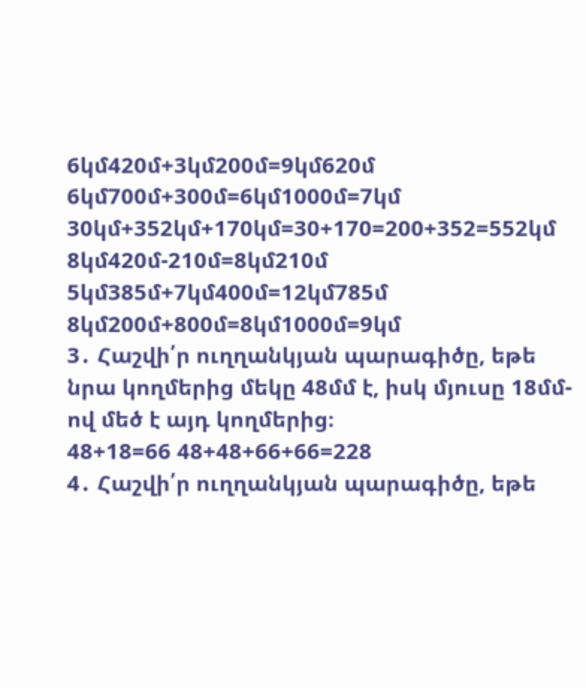6կմ420մ+3կմ200մ=9կմ620մ
6կմ700մ+300մ=6կմ1000մ=7կմ
30կմ+352կմ+170կմ=30+170=200+352=552կմ
8կմ420մ-210մ=8կմ210մ
5կմ385մ+7կմ400մ=12կմ785մ
8կմ200մ+800մ=8կմ1000մ=9կմ
3․ Հաշվի՛ր ուղղանկյան պարագիծը, եթե նրա կողմերից մեկը 48մմ է, իսկ մյուսը 18մմ-ով մեծ է այդ կողմերից։
48+18=66 48+48+66+66=228
4․ Հաշվի՛ր ուղղանկյան պարագիծը, եթե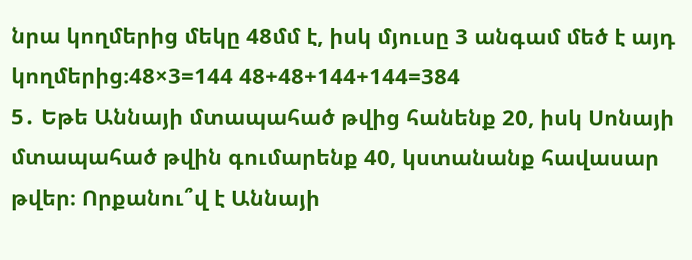նրա կողմերից մեկը 48մմ է, իսկ մյուսը 3 անգամ մեծ է այդ կողմերից։48×3=144 48+48+144+144=384
5․ Եթե Աննայի մտապահած թվից հանենք 20, իսկ Սոնայի մտապահած թվին գումարենք 40, կստանանք հավասար թվեր։ Որքանու՞վ է Աննայի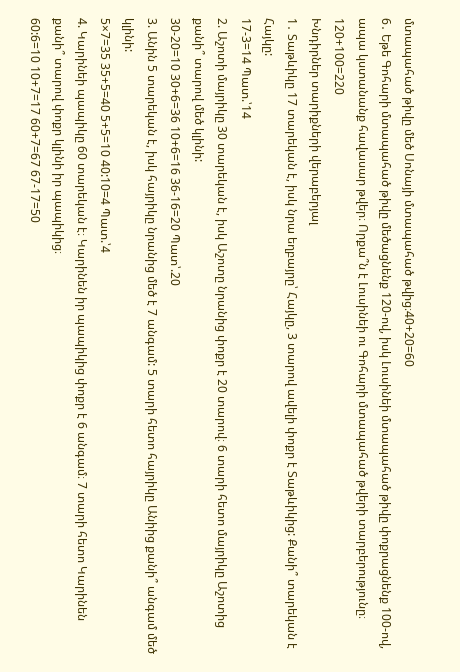մտապահած թիվը մեծ Սոնայի մտապահած թվից։40+20=60
6․ Եթե Գոհարի մտապահած թիվը մեծացնենք 120-ով, իսկ Լուսինեի մտապահած թիվը փոքրացնենք 100-ով, ապա կստանանք հավասար թվեր։ Որքա՞ն է Լուսինեի ու Գոհարի մտապահած թվերի տարբերությունը։ 120+100=220
Խնդիրներ տարիքների վերաբերյալ
1․ Տաթևիկը 17 տարեկան է, իսկ նրա եղբայրը՝ Հայկը, 3 տարով ավելի փոքր է Տաթևիկից: Քանի՞ տարեկան է Հայկը:
17-3=14 Պատ.՝14
2. Աշոտի մայրիկը 30 տարեկան է, իսկ Աշոտը նրանից փոքր է 20 տարով։ 6 տարի հետո մայրիկը Աշոտից քանի՞ տարով մեծ կլինի:
30-20=10 30+6=36 10+6=16 36-16=20 Պատ՝.20
3. Անին 5 տարեկան է, իսկ հայրիկը նրանից մեծ է 7 անգամ: 5 տարի հետո հայրիկը Անիից քանի՞ անգամ մեծ կլինի:
5×7=35 35+5=40 5+5=10 40:10=4 Պատ.՝4
4. Կարինեի պապիկը 60 տարեկան է։ Կարինեն իր պապիկից փոքր է 6 անգամ։ 7 տարի հետո Կարինեն քանի՞ տարով փոքր կլինի իր պապիկից։
60:6=10 10+7=17 60+7=67 67-17=50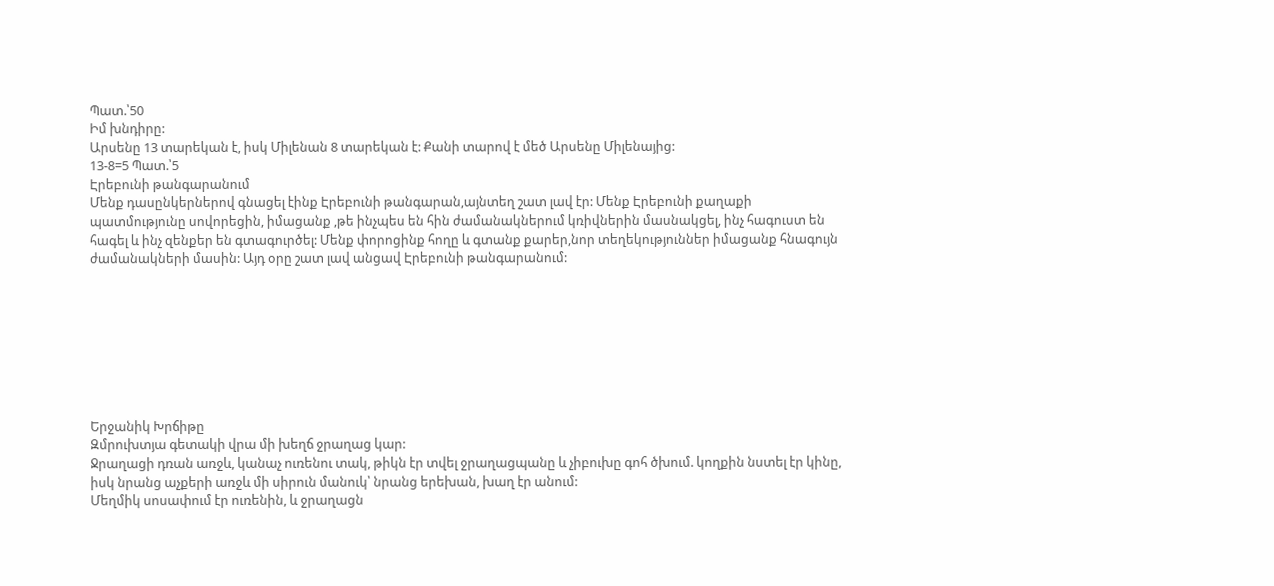Պատ.՝50
Իմ խնդիրը:
Արսենը 13 տարեկան է, իսկ Միլենան 8 տարեկան է: Քանի տարով է մեծ Արսենը Միլենայից:
13-8=5 Պատ.՝5
Էրեբունի թանգարանում
Մենք դասընկերներով գնացել էինք Էրեբունի թանգարան,այնտեղ շատ լավ էր: Մենք Էրեբունի քաղաքի պատմությունը սովորեցին, իմացանք ,թե ինչպես են հին ժամանակներում կռիվներին մասնակցել, ինչ հագուստ են հագել և ինչ զենքեր են գտագուրծել: Մենք փորոցինք հողը և գտանք քարեր,նոր տեղեկություններ իմացանք հնագույն ժամանակների մասին: Այդ օրը շատ լավ անցավ Էրեբունի թանգարանում:








Երջանիկ Խրճիթը
Զմրուխտյա գետակի վրա մի խեղճ ջրաղաց կար:
Ջրաղացի դռան առջև, կանաչ ուռենու տակ, թիկն էր տվել ջրաղացպանը և չիբուխը գոհ ծխում. կողքին նստել էր կինը, իսկ նրանց աչքերի առջև մի սիրուն մանուկ՝ նրանց երեխան, խաղ էր անում:
Մեղմիկ սոսափում էր ուռենին, և ջրաղացն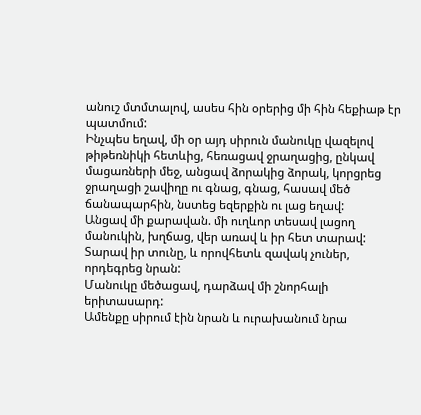անուշ մտմտալով, ասես հին օրերից մի հին հեքիաթ էր պատմում:
Ինչպես եղավ, մի օր այդ սիրուն մանուկը վազելով թիթեռնիկի հետևից, հեռացավ ջրաղացից, ընկավ մացառների մեջ, անցավ ձորակից ձորակ, կորցրեց ջրաղացի շավիղը ու գնաց, գնաց, հասավ մեծ ճանապարհին, նստեց եզերքին ու լաց եղավ:
Անցավ մի քարավան. մի ուղևոր տեսավ լացող մանուկին, խղճաց, վեր առավ և իր հետ տարավ:
Տարավ իր տունը, և որովհետև զավակ չուներ, որդեգրեց նրան:
Մանուկը մեծացավ, դարձավ մի շնորհալի երիտասարդ:
Ամենքը սիրում էին նրան և ուրախանում նրա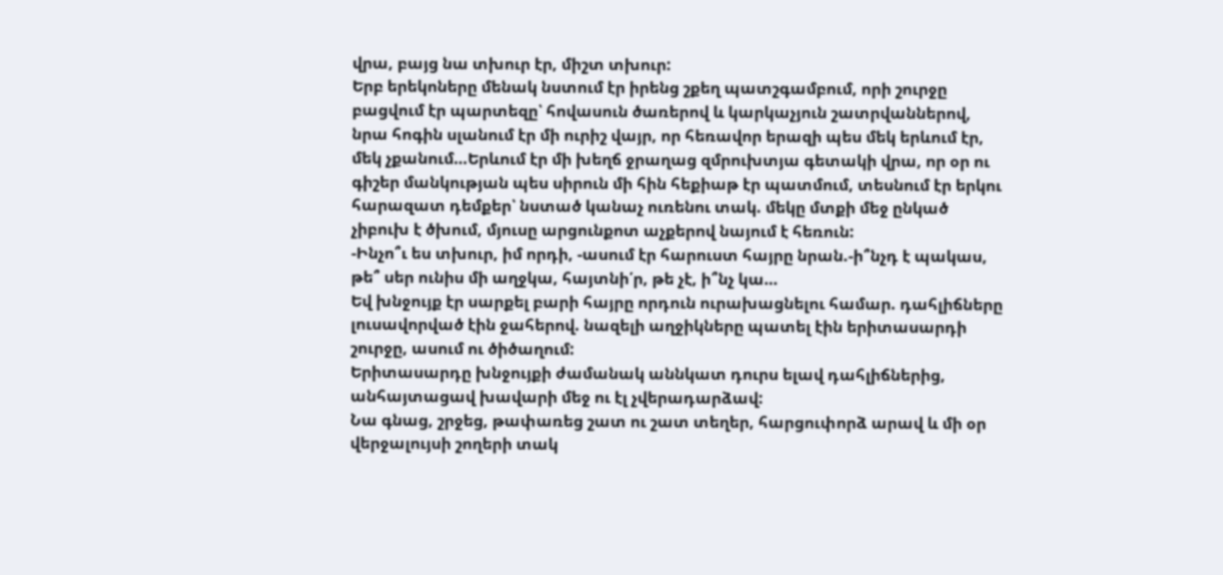վրա, բայց նա տխուր էր, միշտ տխուր:
Երբ երեկոները մենակ նստում էր իրենց շքեղ պատշգամբում, որի շուրջը բացվում էր պարտեզը՝ հովասուն ծառերով և կարկաչյուն շատրվաններով, նրա հոգին սլանում էր մի ուրիշ վայր, որ հեռավոր երազի պես մեկ երևում էր, մեկ չքանում…Երևում էր մի խեղճ ջրաղաց զմրուխտյա գետակի վրա, որ օր ու գիշեր մանկության պես սիրուն մի հին հեքիաթ էր պատմում, տեսնում էր երկու հարազատ դեմքեր՝ նստած կանաչ ուռենու տակ. մեկը մտքի մեջ ընկած չիբուխ է ծխում, մյուսը արցունքոտ աչքերով նայում է հեռուն:
-Ինչո՞ւ ես տխուր, իմ որդի, -ասում էր հարուստ հայրը նրան.-ի՞նչդ է պակաս, թե՞ սեր ունիս մի աղջկա, հայտնի՛ր, թե չէ, ի՞նչ կա…
Եվ խնջույք էր սարքել բարի հայրը որդուն ուրախացնելու համար. դահլիճները լուսավորված էին ջահերով. նազելի աղջիկները պատել էին երիտասարդի շուրջը, ասում ու ծիծաղում:
Երիտասարդը խնջույքի ժամանակ աննկատ դուրս ելավ դահլիճներից, անհայտացավ խավարի մեջ ու էլ չվերադարձավ:
Նա գնաց, շրջեց, թափառեց շատ ու շատ տեղեր, հարցուփորձ արավ և մի օր վերջալույսի շողերի տակ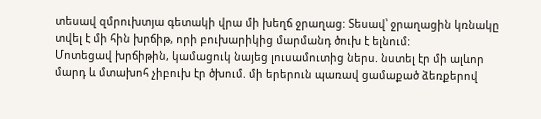տեսավ զմրուխտյա գետակի վրա մի խեղճ ջրաղաց: Տեսավ՝ ջրաղացին կռնակը տվել է մի հին խրճիթ, որի բուխարիկից մարմանդ ծուխ է ելնում:
Մոտեցավ խրճիթին, կամացուկ նայեց լուսամուտից ներս. նստել էր մի ալևոր մարդ և մտախոհ չիբուխ էր ծխում. մի երերուն պառավ ցամաքած ձեռքերով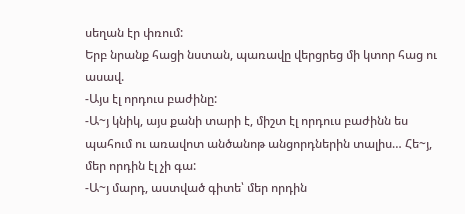սեղան էր փռում:
Երբ նրանք հացի նստան, պառավը վերցրեց մի կտոր հաց ու ասավ.
-Այս էլ որդուս բաժինը:
-Ա~յ կնիկ, այս քանի տարի է, միշտ էլ որդուս բաժինն ես պահում ու առավոտ անծանոթ անցորդներին տալիս… Հե~յ, մեր որդին էլ չի գա:
-Ա~յ մարդ, աստված գիտե՝ մեր որդին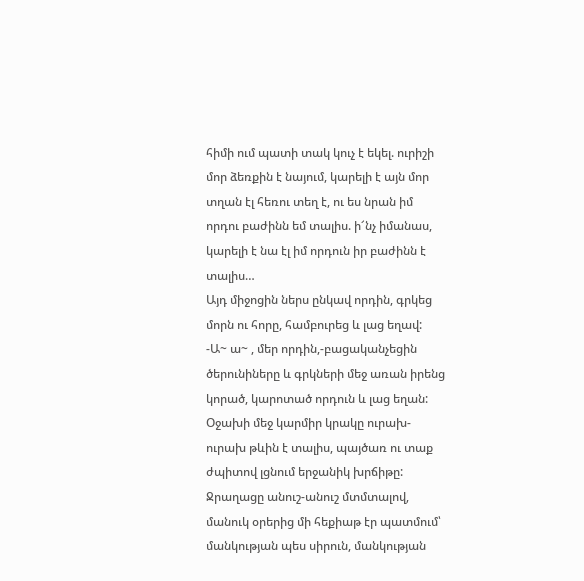հիմի ում պատի տակ կուչ է եկել. ուրիշի մոր ձեռքին է նայում, կարելի է այն մոր տղան էլ հեռու տեղ է, ու ես նրան իմ որդու բաժինն եմ տալիս. ի՜նչ իմանաս, կարելի է նա էլ իմ որդուն իր բաժինն է տալիս…
Այդ միջոցին ներս ընկավ որդին, գրկեց մորն ու հորը, համբուրեց և լաց եղավ:
-Ա~ ա~ , մեր որդին,-բացականչեցին ծերունիները և գրկների մեջ առան իրենց կորած, կարոտած որդուն և լաց եղան:
Օջախի մեջ կարմիր կրակը ուրախ-ուրախ թևին է տալիս, պայծառ ու տաք ժպիտով լցնում երջանիկ խրճիթը:
Ջրաղացը անուշ-անուշ մտմտալով, մանուկ օրերից մի հեքիաթ էր պատմում՝ մանկության պես սիրուն, մանկության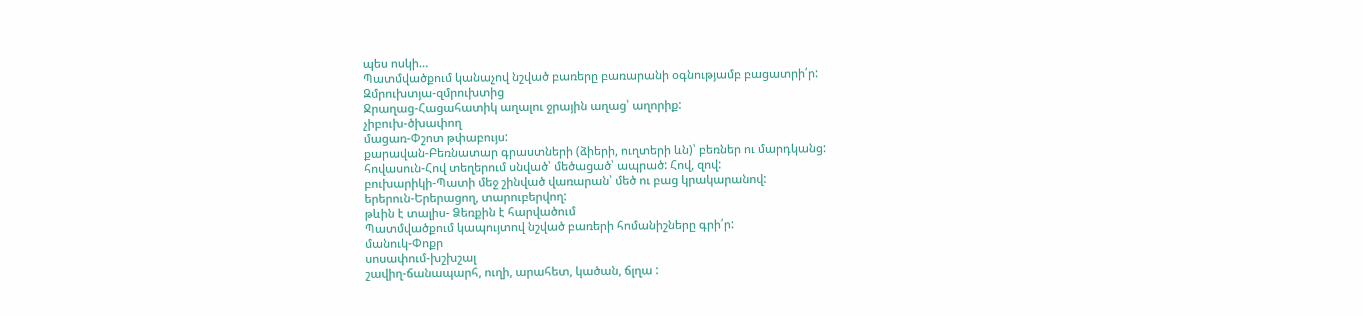պես ոսկի…
Պատմվածքում կանաչով նշված բառերը բառարանի օգնությամբ բացատրի՛ր:
Զմրուխտյա-զմրուխտից
Ջրաղաց-Հացահատիկ աղալու ջրային աղաց՝ աղորիք:
չիբուխ-ծխափող
մացառ-Փշոտ թփաբույս:
քարավան-Բեռնատար գրաստների (ձիերի, ուղտերի ևն)՝ բեռներ ու մարդկանց:
հովասուն-Հով տեղերում սնված՝ մեծացած՝ ապրած: Հով, զով:
բուխարիկի-Պատի մեջ շինված վառարան՝ մեծ ու բաց կրակարանով:
երերուն-Երերացող, տարուբերվող:
թևին է տալիս- Ձեռքին է հարվածում
Պատմվածքում կապույտով նշված բառերի հոմանիշները գրի՛ր:
մանուկ-Փոքր
սոսափում-խշխշալ
շավիղ-ճանապարհ, ուղի, արահետ, կածան, ճլղա :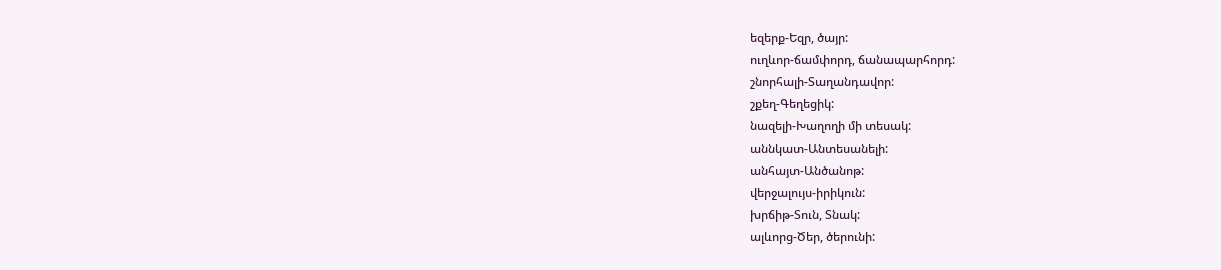եզերք-Եզր, ծայր:
ուղևոր-ճամփորդ, ճանապարհորդ:
շնորհալի-Տաղանդավոր:
շքեղ-Գեղեցիկ:
նազելի-Խաղողի մի տեսակ:
աննկատ-Անտեսանելի:
անհայտ-Անծանոթ:
վերջալույս-իրիկուն:
խրճիթ-Տուն, Տնակ:
ալևորց-Ծեր, ծերունի: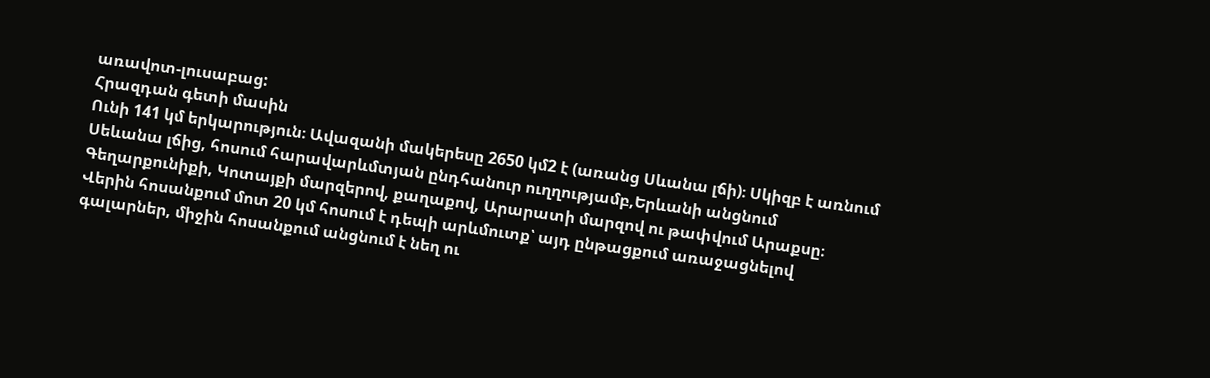առավոտ-լուսաբաց:
Հրազդան գետի մասին
Ունի 141 կմ երկարություն։ Ավազանի մակերեսը 2650 կմ2 է (առանց Սևանա լճի)։ Սկիզբ է առնում Սեևանա լճից, հոսում հարավարևմտյան ընդհանուր ուղղությամբ,Երևանի անցնում Գեղարքունիքի, Կոտայքի մարզերով, քաղաքով, Արարատի մարզով ու թափվում Արաքսը։
Վերին հոսանքում մոտ 20 կմ հոսում է դեպի արևմուտք՝ այդ ընթացքում առաջացնելով գալարներ, միջին հոսանքում անցնում է նեղ ու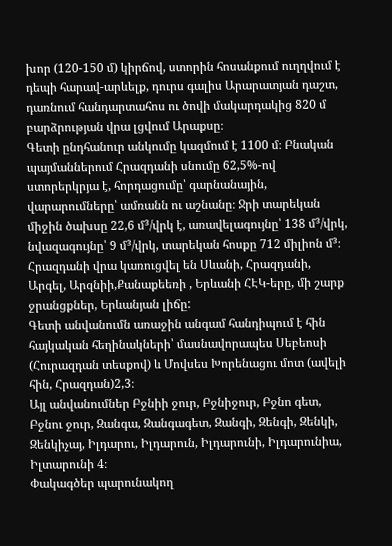խոր (120-150 մ) կիրճով, ստորին հոսանքում ուղղվում է դեպի հարավ-արևելք, դուրս գալիս Արարատյան դաշտ, դառնում հանդարտահոս ու ծովի մակարդակից 820 մ բարձրության վրա լցվում Արաքսը։
Գետի ընդհանուր անկումը կազմում է 1100 մ։ Բնական պայմաններում Հրազդանի սնումը 62,5%-ով ստորերկրյա է, հորդացումը՝ գարնանային, վարարումները՝ ամռանն ու աշնանը։ Ջրի տարեկան միջին ծախսը 22,6 մ³/վրկ է, առավելագույնը՝ 138 մ³/վրկ, նվազագույնը՝ 9 մ³/վրկ, տարեկան հոսքը 712 միլիոն մ³։
Հրազդանի վրա կառուցվել են Սևանի, Հրազդանի, Արգել, Արզնիի,Քանաքեեռի , Երևանի ՀԷԿ-երը, մի շարք ջրանցքներ, Երևանյան լիճը:
Գետի անվանումն առաջին անգամ հանդիպում է հին հայկական հեղինակների՝ մասնավորապես Սեբեոսի (Հուրազդան տեսքով) և Մովսես Խորենացու մոտ (ավելի հին, Հրազդան)2,3։
Այլ անվանումներ Բջնիի ջուր, Բջնիջուր, Բջնո գետ, Բջնու ջուր, Զանգա, Զանգագետ, Զանգի, Զենգի, Զենկի, Զենկիչայ, Իլդարու, Իլդարուն, Իլդարունի, Իլդարունիա, Իլտարունի 4։
Փակագծեր պարունակող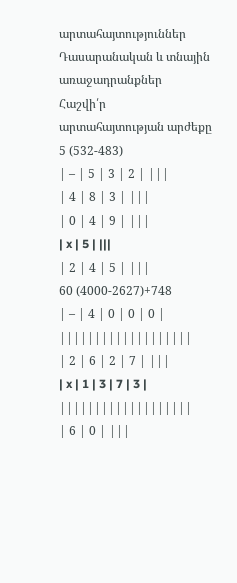արտահայտություններ
Դասարանական և տնային առաջադրանքներ
Հաշվի՛ր արտահայտության արժեքը
5 (532-483)
| – | 5 | 3 | 2 | |||
| 4 | 8 | 3 | |||
| 0 | 4 | 9 | |||
| x | 5 | |||
| 2 | 4 | 5 | |||
60 (4000-2627)+748
| – | 4 | 0 | 0 | 0 | |||||||||||||||||||
| 2 | 6 | 2 | 7 | |||
| x | 1 | 3 | 7 | 3 | |||||||||||||||||||
| 6 | 0 | |||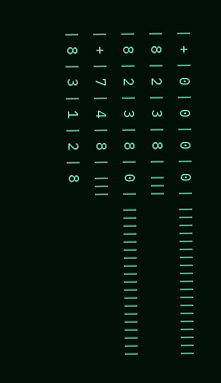| + | 0 | 0 | 0 | 0 | |||||||||||||||||||
| 8 | 2 | 3 | 8 | |||
| 8 | 2 | 3 | 8 | 0 | |||||||||||||||||||
| + | 7 | 4 | 8 | |||
| 8 | 3 | 1 | 2 | 8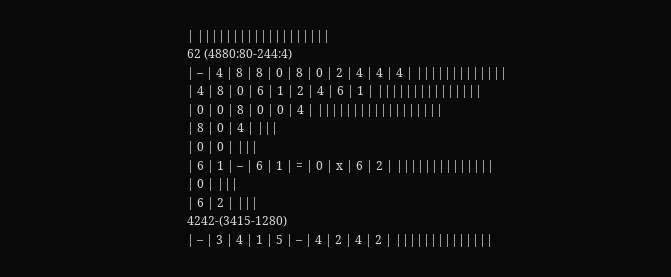| |||||||||||||||||||
62 (4880:80-244:4)
| – | 4 | 8 | 8 | 0 | 8 | 0 | 2 | 4 | 4 | 4 | |||||||||||||
| 4 | 8 | 0 | 6 | 1 | 2 | 4 | 6 | 1 | |||||||||||||||
| 0 | 0 | 8 | 0 | 0 | 4 | ||||||||||||||||||
| 8 | 0 | 4 | |||
| 0 | 0 | |||
| 6 | 1 | – | 6 | 1 | = | 0 | x | 6 | 2 | ||||||||||||||
| 0 | |||
| 6 | 2 | |||
4242-(3415-1280)
| – | 3 | 4 | 1 | 5 | – | 4 | 2 | 4 | 2 | ||||||||||||||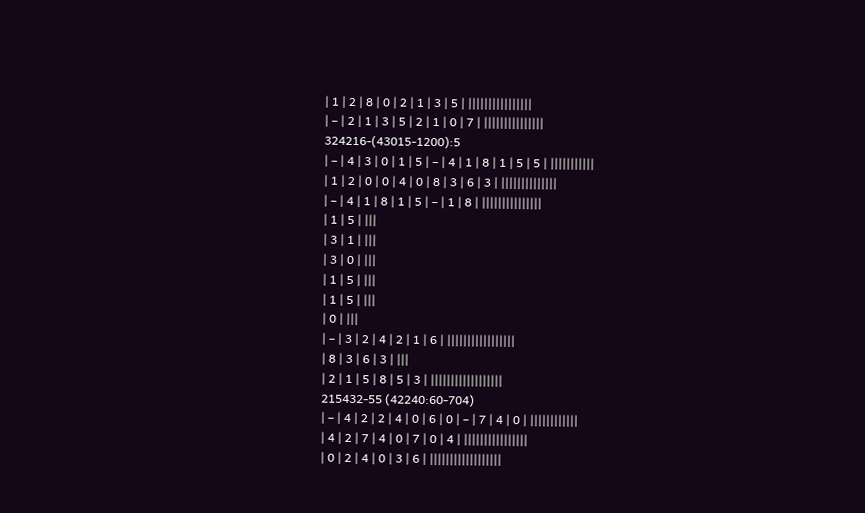| 1 | 2 | 8 | 0 | 2 | 1 | 3 | 5 | ||||||||||||||||
| – | 2 | 1 | 3 | 5 | 2 | 1 | 0 | 7 | |||||||||||||||
324216-(43015-1200):5
| – | 4 | 3 | 0 | 1 | 5 | – | 4 | 1 | 8 | 1 | 5 | 5 | |||||||||||
| 1 | 2 | 0 | 0 | 4 | 0 | 8 | 3 | 6 | 3 | ||||||||||||||
| – | 4 | 1 | 8 | 1 | 5 | – | 1 | 8 | |||||||||||||||
| 1 | 5 | |||
| 3 | 1 | |||
| 3 | 0 | |||
| 1 | 5 | |||
| 1 | 5 | |||
| 0 | |||
| – | 3 | 2 | 4 | 2 | 1 | 6 | |||||||||||||||||
| 8 | 3 | 6 | 3 | |||
| 2 | 1 | 5 | 8 | 5 | 3 | ||||||||||||||||||
215432-55 (42240:60-704)
| – | 4 | 2 | 2 | 4 | 0 | 6 | 0 | – | 7 | 4 | 0 | ||||||||||||
| 4 | 2 | 7 | 4 | 0 | 7 | 0 | 4 | ||||||||||||||||
| 0 | 2 | 4 | 0 | 3 | 6 | ||||||||||||||||||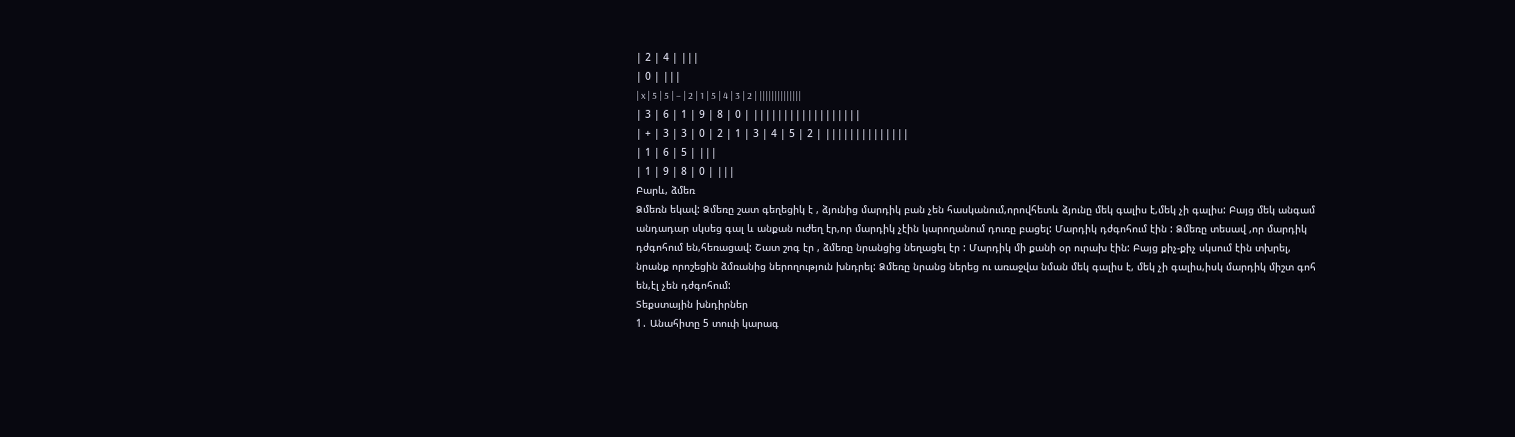| 2 | 4 | |||
| 0 | |||
| x | 5 | 5 | – | 2 | 1 | 5 | 4 | 3 | 2 | ||||||||||||||
| 3 | 6 | 1 | 9 | 8 | 0 | ||||||||||||||||||
| + | 3 | 3 | 0 | 2 | 1 | 3 | 4 | 5 | 2 | ||||||||||||||
| 1 | 6 | 5 | |||
| 1 | 9 | 8 | 0 | |||
Բարև, ձմեռ
Ձմեռն եկավ: Ձմեռը շատ գեղեցիկ է , ձյունից մարդիկ բան չեն հասկանում,որովհետև ձյունը մեկ գալիս է,մեկ չի գալիս: Բայց մեկ անգամ անդադար սկսեց գալ և անքան ուժեղ էր,որ մարդիկ չէին կարողանում դուռը բացել: Մարդիկ դժգոհում էին : Ձմեռը տեսավ ,որ մարդիկ դժգոհում են,հեռացավ: Շատ շոգ էր , ձմեռը նրանցից նեղացել էր : Մարդիկ մի քանի օր ուրախ էին: Բայց քիչ-քիչ սկսում էին տխրել, նրանք որոշեցին ձմռանից ներողություն խնդրել: Ձմեռը նրանց ներեց ու առաջվա նման մեկ գալիս է, մեկ չի գալիս,իսկ մարդիկ միշտ գոհ են,էլ չեն դժգոհում:
Տեքստային խնդիրներ
1․ Անահիտը 5 տուփ կարագ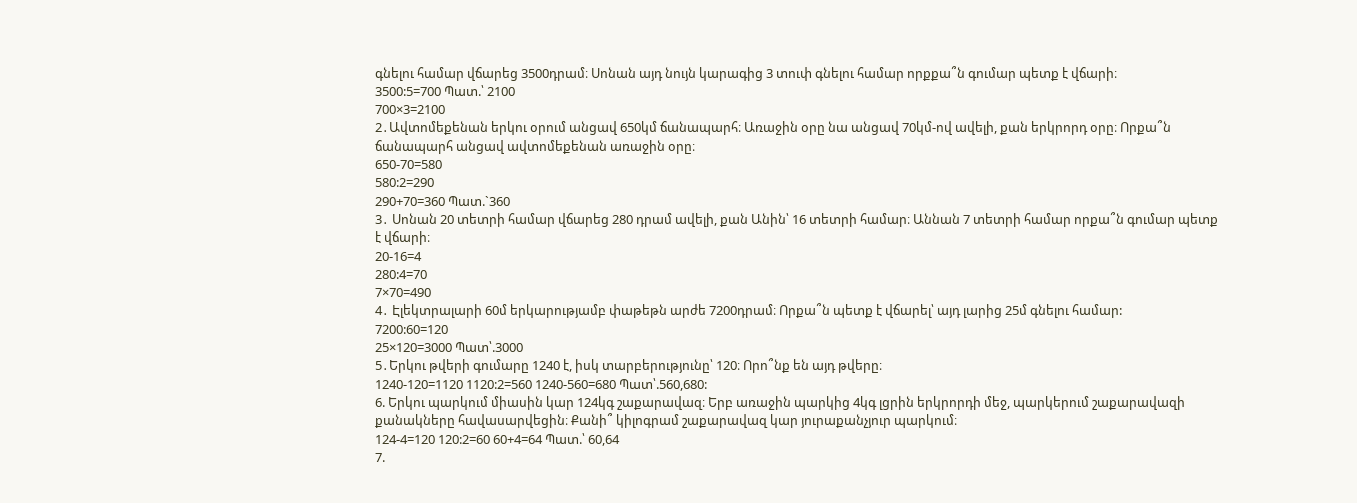գնելու համար վճարեց 3500դրամ։ Սոնան այդ նույն կարագից 3 տուփ գնելու համար որքքա՞ն գումար պետք է վճարի։
3500:5=700 Պատ.՝ 2100
700×3=2100
2․Ավտոմեքենան երկու օրում անցավ 650կմ ճանապարհ։ Առաջին օրը նա անցավ 70կմ-ով ավելի, քան երկրորդ օրը։ Որքա՞ն ճանապարհ անցավ ավտոմեքենան առաջին օրը։
650-70=580
580:2=290
290+70=360 Պատ.`360
3․ Սոնան 20 տետրի համար վճարեց 280 դրամ ավելի, քան Անին՝ 16 տետրի համար։ Աննան 7 տետրի համար որքա՞ն գումար պետք է վճարի։
20-16=4
280:4=70
7×70=490
4․ Էլեկտրալարի 60մ երկարությամբ փաթեթն արժե 7200դրամ։ Որքա՞ն պետք է վճարել՝ այդ լարից 25մ գնելու համար:
7200:60=120
25×120=3000 Պատ՝.3000
5․Երկու թվերի գումարը 1240 է, իսկ տարբերությունը՝ 120։ Որո՞նք են այդ թվերը։
1240-120=1120 1120:2=560 1240-560=680 Պատ՝.560,680:
6. Երկու պարկում միասին կար 124կգ շաքարավազ։ Երբ առաջին պարկից 4կգ լցրին երկրորդի մեջ, պարկերում շաքարավազի քանակները հավասարվեցին։ Քանի՞ կիլոգրամ շաքարավազ կար յուրաքանչյուր պարկում։
124-4=120 120:2=60 60+4=64 Պատ.՝ 60,64
7.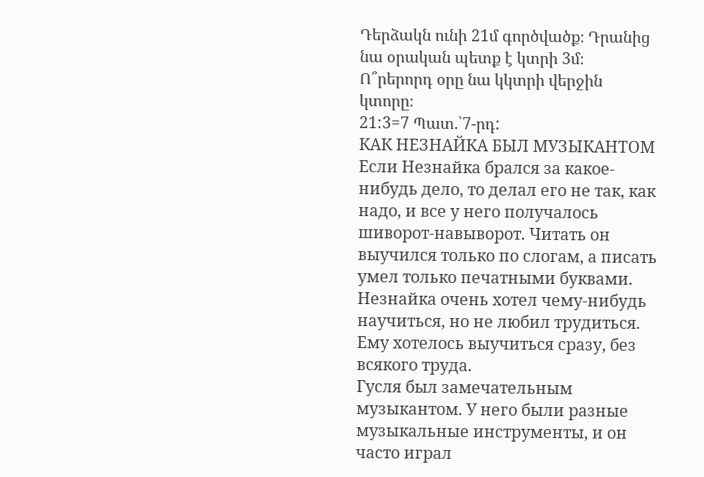Դերձակն ունի 21մ գործվածք։ Դրանից նա օրական պետք է կտրի 3մ։ Ո՞րերորդ օրը նա կկտրի վերջին կտորը։
21:3=7 Պատ.՝7-րդ:
КАК НЕЗНАЙКА БЫЛ МУЗЫКАНТОМ
Если Незнайка брался за какое-нибудь дело, то делал его не так, как надо, и все у него получалось шиворот-навыворот. Читать он выучился только по слогам, а писать умел только печатными буквами.
Незнайка очень хотел чему-нибудь научиться, но не любил трудиться. Ему хотелось выучиться сразу, без всякого труда.
Гусля был замечательным музыкантом. У него были разные музыкальные инструменты, и он часто играл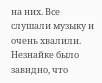на них. Все слушали музыку и очень хвалили. Незнайке было завидно, что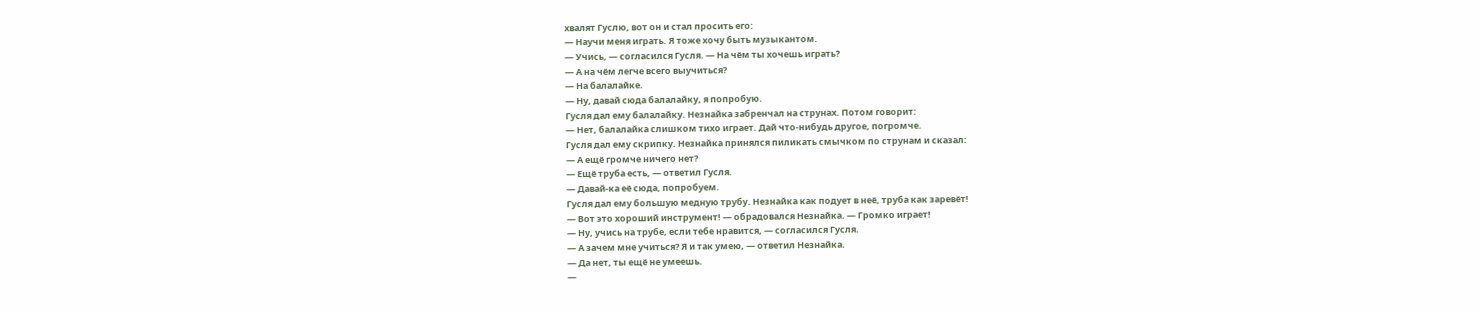хвалят Гуслю, вот он и стал просить его:
— Научи меня играть. Я тоже хочу быть музыкантом.
— Учись, — согласился Гусля. — На чём ты хочешь играть?
— А на чём легче всего выучиться?
— На балалайке.
— Ну, давай сюда балалайку, я попробую.
Гусля дал ему балалайку. Незнайка забренчал на струнах. Потом говорит:
— Нет, балалайка слишком тихо играет. Дай что-нибудь другое, погромче.
Гусля дал ему скрипку. Незнайка принялся пиликать смычком по струнам и сказал:
— А ещё громче ничего нет?
— Ещё труба есть, — ответил Гусля.
— Давай-ка её сюда, попробуем.
Гусля дал ему большую медную трубу. Незнайка как подует в неё, труба как заревёт!
— Вот это хороший инструмент! — обрадовался Незнайка. — Громко играет!
— Ну, учись на трубе, если тебе нравится, — согласился Гусля.
— А зачем мне учиться? Я и так умею, — ответил Незнайка.
— Да нет, ты ещё не умеешь.
—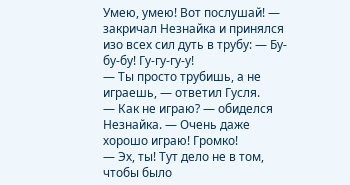Умею, умею! Вот послушай! — закричал Незнайка и принялся изо всех сил дуть в трубу: — Бу-бу-бу! Гу-гу-гу-у!
— Ты просто трубишь, а не играешь, — ответил Гусля.
— Как не играю? — обиделся Незнайка. — Очень даже хорошо играю! Громко!
— Эх, ты! Тут дело не в том, чтобы было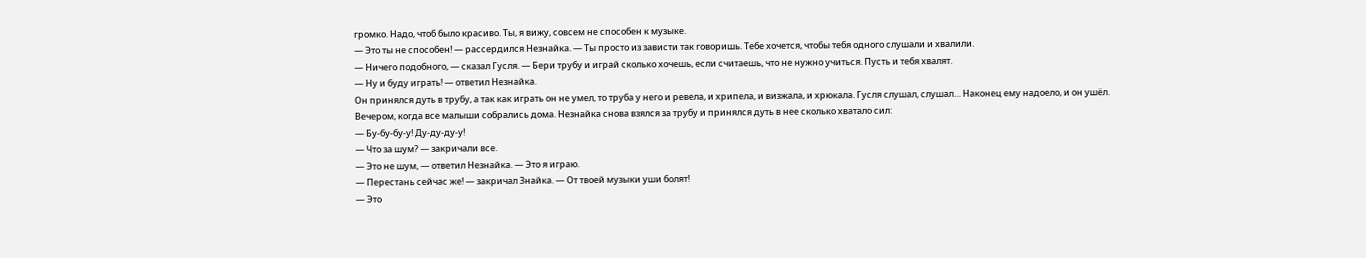громко. Надо, чтоб было красиво. Ты, я вижу, совсем не способен к музыке.
— Это ты не способен! — рассердился Незнайка. — Ты просто из зависти так говоришь. Тебе хочется, чтобы тебя одного слушали и хвалили.
— Ничего подобного, — сказал Гусля. — Бери трубу и играй сколько хочешь, если считаешь, что не нужно учиться. Пусть и тебя хвалят.
— Ну и буду играть! — ответил Незнайка.
Он принялся дуть в трубу, а так как играть он не умел, то труба у него и ревела, и хрипела, и визжала, и хрюкала. Гусля слушал, слушал… Наконец ему надоело, и он ушёл.
Вечером, когда все малыши собрались дома. Незнайка снова взялся за трубу и принялся дуть в нее сколько хватало сил:
— Бу-бу-бу-у! Ду-ду-ду-у!
— Что за шум? — закричали все.
— Это не шум, — ответил Незнайка. — Это я играю.
— Перестань сейчас же! — закричал Знайка. — От твоей музыки уши болят!
— Это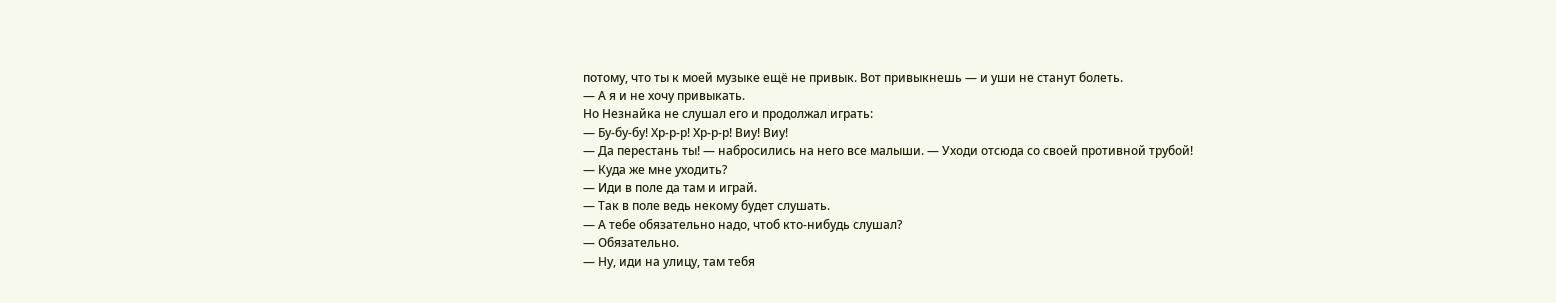потому, что ты к моей музыке ещё не привык. Вот привыкнешь — и уши не станут болеть.
— А я и не хочу привыкать.
Но Незнайка не слушал его и продолжал играть:
— Бу-бу-бу! Хр-р-р! Хр-р-р! Виу! Виу!
— Да перестань ты! — набросились на него все малыши. — Уходи отсюда со своей противной трубой!
— Куда же мне уходить?
— Иди в поле да там и играй.
— Так в поле ведь некому будет слушать.
— А тебе обязательно надо, чтоб кто-нибудь слушал?
— Обязательно.
— Ну, иди на улицу, там тебя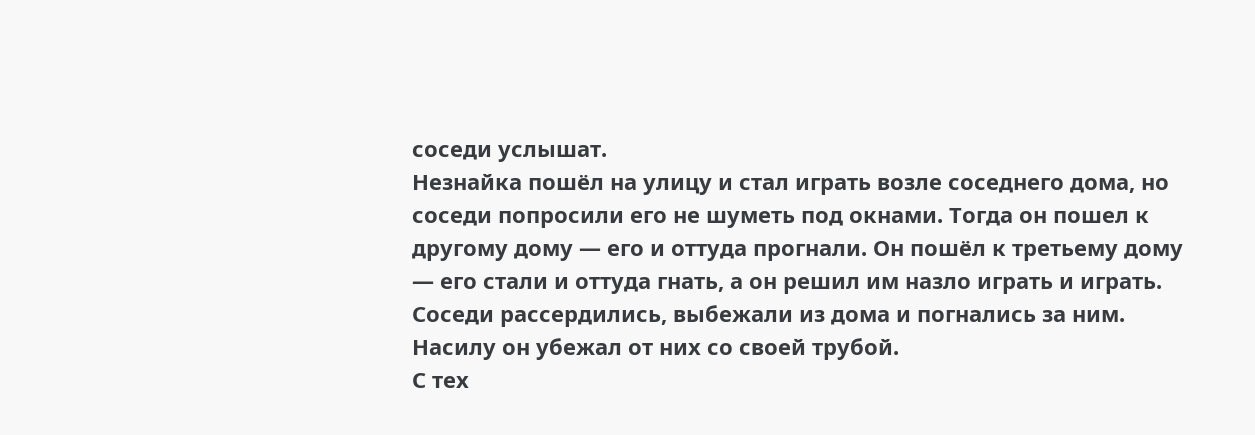соседи услышат.
Незнайка пошёл на улицу и стал играть возле соседнего дома, но соседи попросили его не шуметь под окнами. Тогда он пошел к другому дому — его и оттуда прогнали. Он пошёл к третьему дому — его стали и оттуда гнать, а он решил им назло играть и играть. Соседи рассердились, выбежали из дома и погнались за ним. Насилу он убежал от них со своей трубой.
С тех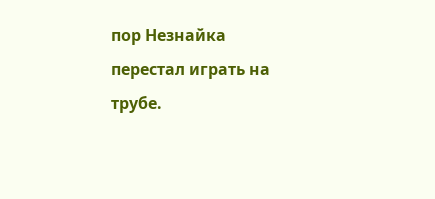пор Незнайка перестал играть на трубе.